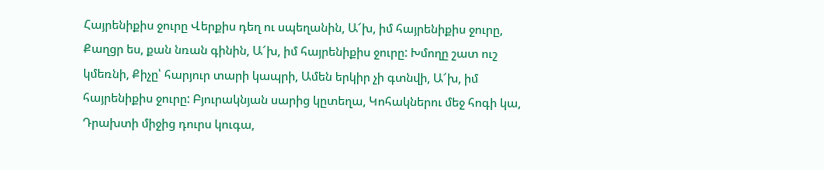Հայրենիքիս ջուրը Վերքիս դեղ ու սպեղանին, Ա՜խ, իմ հայրենիքիս ջուրը, Քաղցր ես, քան նռան գինին, Ա՜խ, իմ հայրենիքիս ջուրը: Խմողը շատ ուշ կմեռնի, Քիչը՝ հարյուր տարի կապրի, Ամեն երկիր չի գտնվի, Ա՜խ, իմ հայրենիքիս ջուրը: Բյուրակնյան սարից կըտեղա, Կոհակներու մեջ հոգի կա, Դրախտի միջից դուրս կուգա,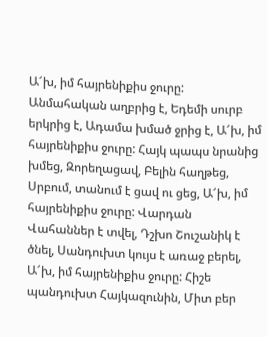Ա՜խ, իմ հայրենիքիս ջուրը: Անմահական աղբրից է, Եդեմի սուրբ երկրից է, Ադամա խմած ջրից է, Ա՜խ, իմ հայրենիքիս ջուրը: Հայկ պապս նրանից խմեց, Զորեղացավ, Բելին հաղթեց, Սրբում, տանում է ցավ ու ցեց, Ա՜խ, իմ հայրենիքիս ջուրը: Վարդան Վահաններ է տվել, Դշխո Շուշանիկ է ծնել, Սանդուխտ կույս է առաջ բերել, Ա՜խ, իմ հայրենիքիս ջուրը: Հիշե պանդուխտ Հայկազունին, Միտ բեր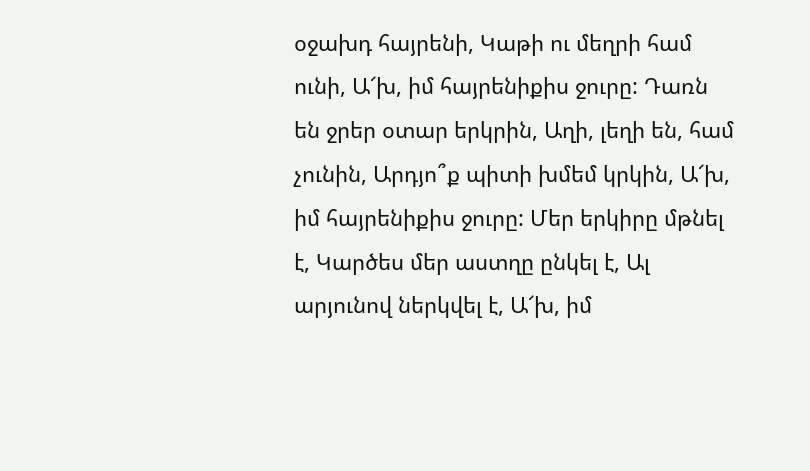օջախդ հայրենի, Կաթի ու մեղրի համ ունի, Ա՜խ, իմ հայրենիքիս ջուրը: Դառն են ջրեր օտար երկրին, Աղի, լեղի են, համ չունին, Արդյո՞ք պիտի խմեմ կրկին, Ա՜խ, իմ հայրենիքիս ջուրը: Մեր երկիրը մթնել է, Կարծես մեր աստղը ընկել է, Ալ արյունով ներկվել է, Ա՜խ, իմ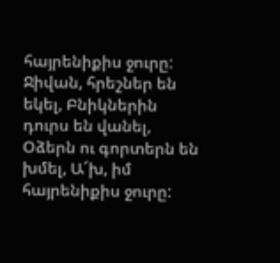հայրենիքիս ջուրը: Ջիվան, հրեշներ են եկել, Բնիկներին դուրս են վանել, Օձերն ու գորտերն են խմել, Ա՜խ, իմ հայրենիքիս ջուրը: